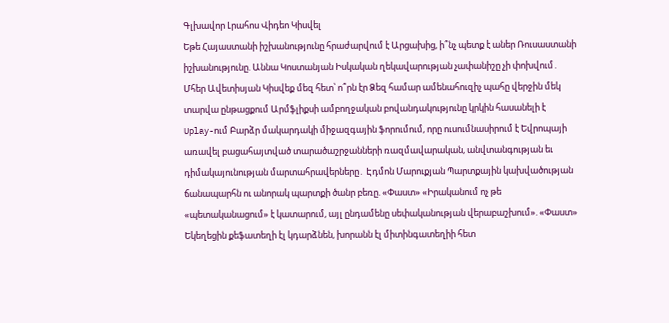Գլխավոր Լրահոս Վիդեո Կիսվել
Եթե Հայաստանի իշխանությունը հրաժարվում է Արցախից, ի՞նչ պետք է աներ Ռուսաստանի իշխանությունը. Աննա Կոստանյան Իսկական ղեկավարության չափանիշը չի փոխվում․ Մհեր Ավետիսյան Կիսվեք մեզ հետ՝ ո՞րն էր Ձեզ համար ամենահուզիչ պահը վերջին մեկ տարվա ընթացքում Արմֆլիքսի ամբողջական բովանդակությունը կրկին հասանելի է Uplay-ում Բարձր մակարդակի միջազգային ֆորումում, որը ուսումնասիրում է Եվրոպայի առավել բացահայտված տարածաշրջանների ռազմավարական, անվտանգության եւ դիմակայունության մարտահրավերները․ Էդմոն Մարուքյան Պարտքային կախվածության ճանապարհն ու անորակ պարտքի ծանր բեռը. «Փաստ» «Իրականում ոչ թե «պետականացում» է կատարում, այլ ընդամենը սեփականության վերաբաշխում». «Փաստ» Եկեղեցին քեֆատեղի էլ կդարձնեն, խորանն էլ միտինգատեղիի հետ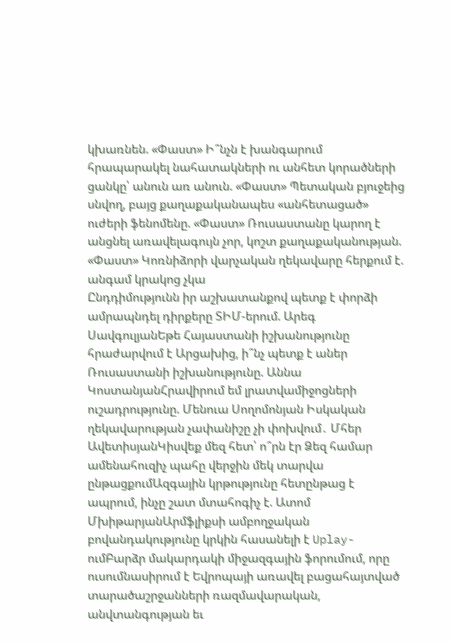կխառնեն. «Փաստ» Ի՞նչն է խանգարում հրապարակել նահատակների ու անհետ կորածների ցանկը՝ անուն առ անուն. «Փաստ» Պետական բյուջեից սնվող, բայց քաղաքականապես «անհետացած» ուժերի ֆենոմենը. «Փաստ» Ռուսաստանը կարող է անցնել առավելագույն չոր, կոշտ քաղաքականության. «Փաստ» Կոռնիձորի վարչական ղեկավարը հերքում է. անգամ կրակոց չկա
Ընդդիմությունն իր աշխատանքով պետք է փորձի ամրապնդել դիրքերը ՏԻՄ-երում. Արեգ ՍավգուլյանԵթե Հայաստանի իշխանությունը հրաժարվում է Արցախից, ի՞նչ պետք է աներ Ռուսաստանի իշխանությունը. Աննա ԿոստանյանՀրավիրում եմ լրատվամիջոցների ուշադրությունը. Մենուա Սողոմոնյան Իսկական ղեկավարության չափանիշը չի փոխվում․ Մհեր ԱվետիսյանԿիսվեք մեզ հետ՝ ո՞րն էր Ձեզ համար ամենահուզիչ պահը վերջին մեկ տարվա ընթացքումԱզգային կրթությունը հետընթաց է ապրում, ինչը շատ մտահոգիչ է. Ատոմ ՄխիթարյանԱրմֆլիքսի ամբողջական բովանդակությունը կրկին հասանելի է Uplay-ումԲարձր մակարդակի միջազգային ֆորումում, որը ուսումնասիրում է Եվրոպայի առավել բացահայտված տարածաշրջանների ռազմավարական, անվտանգության եւ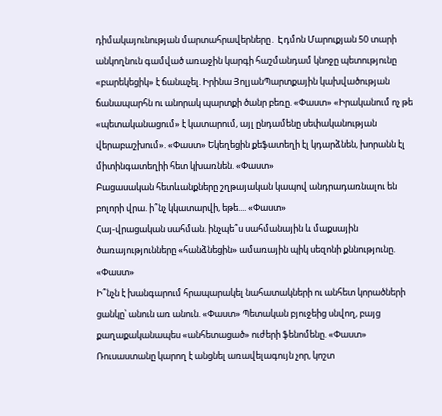դիմակայունության մարտահրավերները․ Էդմոն Մարուքյան 50 տարի անկողնուն գամված առաջին կարգի հաշմանդամ կնոջը պետությունը «բարեկեցիկ» է ճանաչել. Իրինա ՅոլյանՊարտքային կախվածության ճանապարհն ու անորակ պարտքի ծանր բեռը. «Փաստ» «Իրականում ոչ թե «պետականացում» է կատարում, այլ ընդամենը սեփականության վերաբաշխում». «Փաստ» Եկեղեցին քեֆատեղի էլ կդարձնեն, խորանն էլ միտինգատեղիի հետ կխառնեն. «Փաստ»
Բացասական հետևանքները շղթայական կապով անդրադառնալու են բոլորի վրա. ի՞նչ կկատարվի, եթե.... «Փաստ»
Հայ-վրացական սահման. ինչպե՞ս սահմանային և մաքսային ծառայությունները «հանձնեցին» ամառային պիկ սեզոնի քննությունը. «Փաստ»
Ի՞նչն է խանգարում հրապարակել նահատակների ու անհետ կորածների ցանկը՝ անուն առ անուն. «Փաստ» Պետական բյուջեից սնվող, բայց քաղաքականապես «անհետացած» ուժերի ֆենոմենը. «Փաստ» Ռուսաստանը կարող է անցնել առավելագույն չոր, կոշտ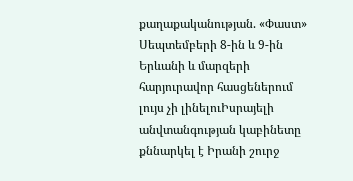քաղաքականության. «Փաստ» Սեպտեմբերի 8-ին և 9-ին Երևանի և մարզերի հարյուրավոր հասցեներում լույս չի լինելուԻսրայելի անվտանգության կաբինետը քննարկել է Իրանի շուրջ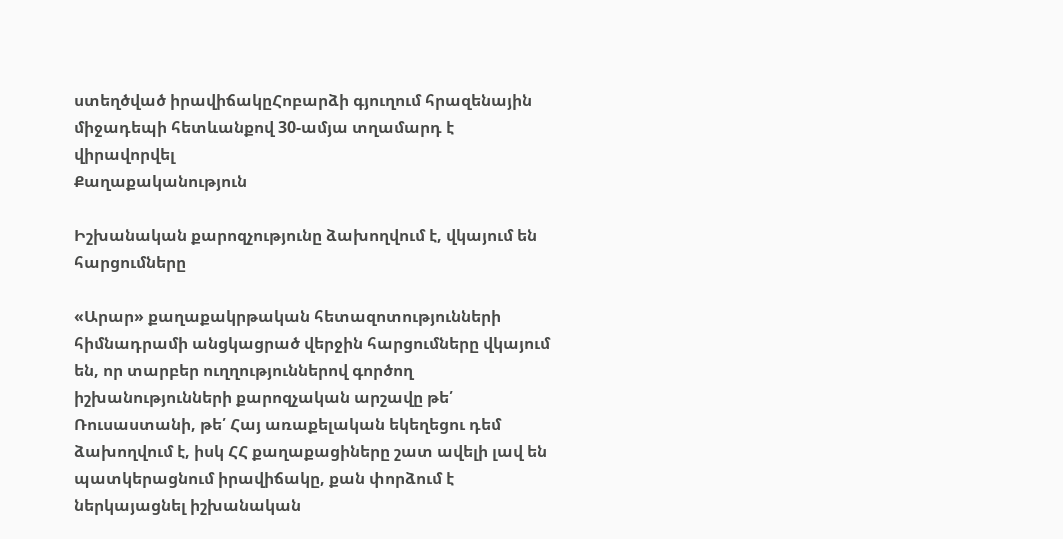ստեղծված իրավիճակըՀոբարձի գյուղում հրազենային միջադեպի հետևանքով 30-ամյա տղամարդ է վիրավորվել
Քաղաքականություն

Իշխանական քարոզչությունը ձախողվում է, վկայում են հարցումները

«Արար» քաղաքակրթական հետազոտությունների հիմնադրամի անցկացրած վերջին հարցումները վկայում են, որ տարբեր ուղղություններով գործող իշխանությունների քարոզչական արշավը թե՛ Ռուսաստանի, թե՛ Հայ առաքելական եկեղեցու դեմ ձախողվում է, իսկ ՀՀ քաղաքացիները շատ ավելի լավ են պատկերացնում իրավիճակը, քան փորձում է ներկայացնել իշխանական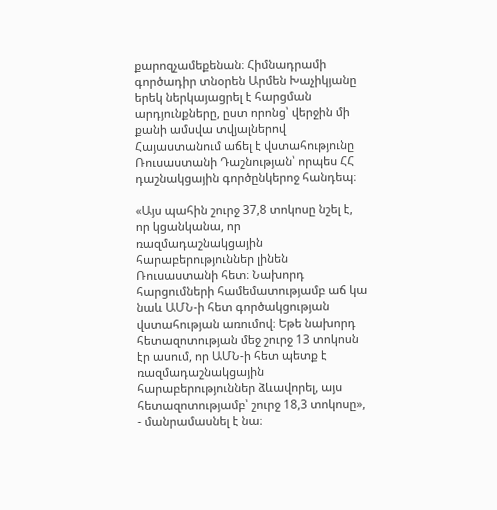քարոզչամեքենան։ Հիմնադրամի գործադիր տնօրեն Արմեն Խաչիկյանը երեկ ներկայացրել է հարցման արդյունքները, ըստ որոնց՝ վերջին մի քանի ամսվա տվյալներով Հայաստանում աճել է վստահությունը Ռուսաստանի Դաշնության՝ որպես ՀՀ դաշնակցային գործընկերոջ հանդեպ։

«Այս պահին շուրջ 37,8 տոկոսը նշել է, որ կցանկանա, որ ռազմադաշնակցային հարաբերություններ լինեն Ռուսաստանի հետ։ Նախորդ հարցումների համեմատությամբ աճ կա նաև ԱՄՆ-ի հետ գործակցության վստահության առումով։ Եթե նախորդ հետազոտության մեջ շուրջ 13 տոկոսն էր ասում, որ ԱՄՆ-ի հետ պետք է ռազմադաշնակցային հարաբերություններ ձևավորել, այս հետազոտությամբ՝ շուրջ 18,3 տոկոսը», - մանրամասնել է նա։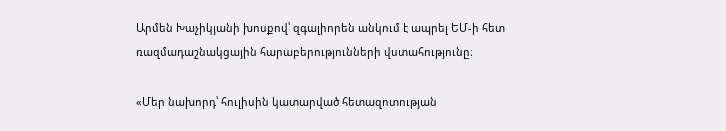Արմեն Խաչիկյանի խոսքով՝ զգալիորեն անկում է ապրել ԵՄ-ի հետ ռազմադաշնակցային հարաբերությունների վստահությունը։

«Մեր նախորդ՝ հուլիսին կատարված հետազոտության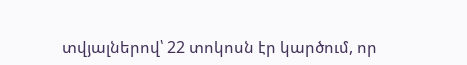տվյալներով՝ 22 տոկոսն էր կարծում, որ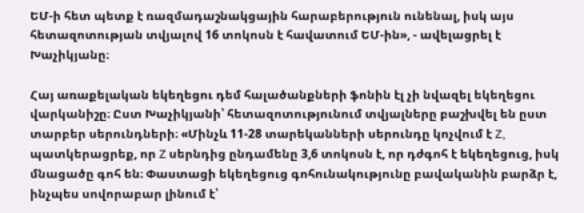ԵՄ-ի հետ պետք է ռազմադաշնակցային հարաբերություն ունենալ, իսկ այս հետազոտության տվյալով 16 տոկոսն է հավատում ԵՄ-ին», - ավելացրել է Խաչիկյանը։

Հայ առաքելական եկեղեցու դեմ հալածանքների ֆոնին էլ չի նվազել եկեղեցու վարկանիշը։ Ըստ Խաչիկյանի՝ հետազոտությունում տվյալները բաշխվել են ըստ տարբեր սերունդների։ «Մինչև 11-28 տարեկանների սերունդը կոչվում է Z, պատկերացրեք, որ Z սերնդից ընդամենը 3,6 տոկոսն է, որ դժգոհ է եկեղեցուց, իսկ մնացածը գոհ են։ Փաստացի եկեղեցուց գոհունակությունը բավականին բարձր է, ինչպես սովորաբար լինում է՝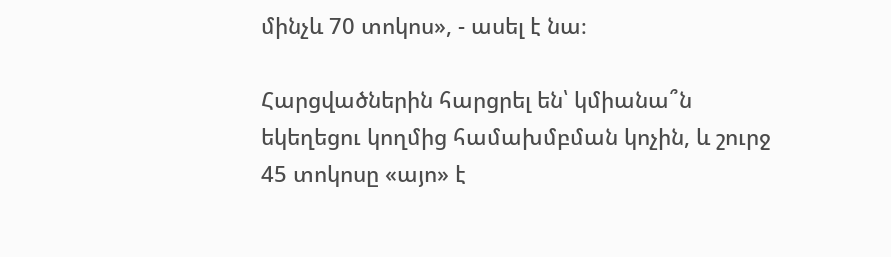մինչև 70 տոկոս», - ասել է նա։

Հարցվածներին հարցրել են՝ կմիանա՞ն եկեղեցու կողմից համախմբման կոչին, և շուրջ 45 տոկոսը «այո» է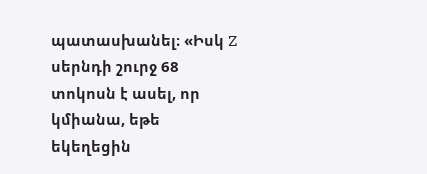պատասխանել։ «Իսկ Z սերնդի շուրջ 68 տոկոսն է ասել, որ կմիանա, եթե եկեղեցին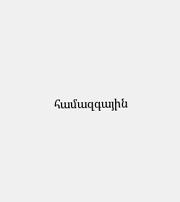համազգային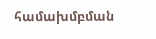համախմբման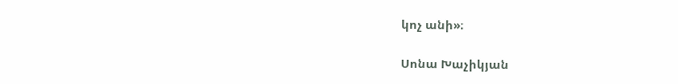կոչ անի»։

Սոնա Խաչիկյան